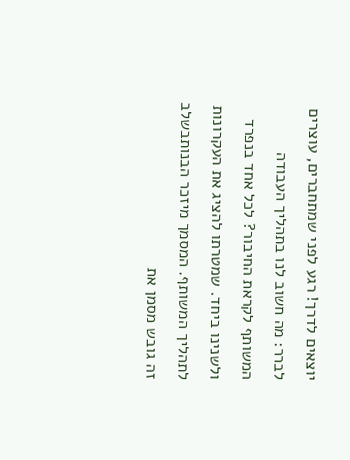יוצאים לדרך! רגע לפני שמתחברים, עוצרים לברר: מה חשוב לנו בתהליך העבודה המשותף לקראת החיבור? לכל אחד בנפרד ולשנינו ביחד. שמטרתו להציג את העקרונות לתהליך המשותף. המסמך מיזכר הבנותבשלב זה גובש מסמן את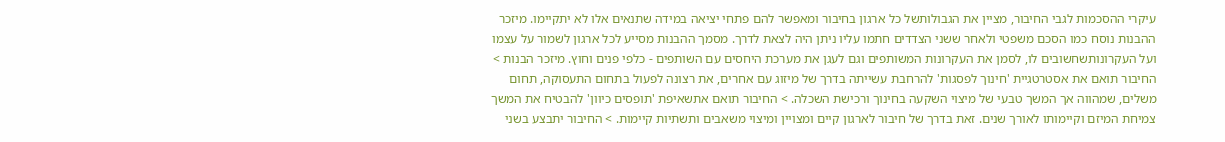עיקרי ההסכמות לגבי החיבור, מציין את הגבולותשל כל ארגון בחיבור ומאפשר להם פתחי יציאה במידה שתנאים אלו לא יתקיימו. מיזכר ההבנות נוסח כמו הסכם משפטי ולאחר ששני הצדדים חתמו עליו ניתן היה לצאת לדרך. מסמך ההבנות מסייע לכל ארגון לשמור על עצמו ועל העקרונותשחשובים לו, לסמן את העקרונות המשותפים וגם לעגן את מערכת היחסים עם השותפים - כלפי פנים וחוץ. מיזכר הבנות > החיבור תואם את אסטרטגיית 'חינוך לפסגות' להרחבת עשייתה בדרך של מיזוג עם אחרים, את רצונה לפעול בתחום התעסוקה, תחום משלים, שמהווה אך המשך טבעי של מיצוי השקעה בחינוך ורכישת השכלה. > החיבור תואם אתשאיפת 'תופסים כיוון' להבטיח את המשך צמיחת המיזם וקיימותו לאורך שנים. זאת בדרך של חיבור לארגון קיים ומצויין ומיצוי משאבים ותשתיות קיימות. > החיבור יתבצע בשני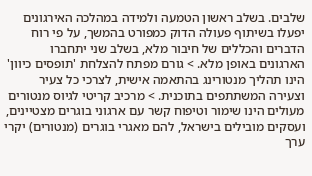שלבים. בשלב ראשון הטמעה ולמידה במהלכה האירגונים יפעלו בשיתוף פעולה הדוק כמפורט בהמשך, על פי רוח הדברים והכללים של חיבור מלא, בשלב שני יתחברו הארגונים באופן מלא. > גורם מפתח להצלחת 'תופסים כיוון' הינו תהליך מנטורינג בהתאמה אישית, לצרכי כל צעיר וצעירה המשתתפים בתוכנית. > מרכיב קריטי לגיוס מנטורים מעולים הינו שימור וטיפוח קשר עם ארגוני בוגרים מצטיינים, ועסקים מובילים בישראל, להם מאגרי בוגרים (מנטורים) יקרי ערך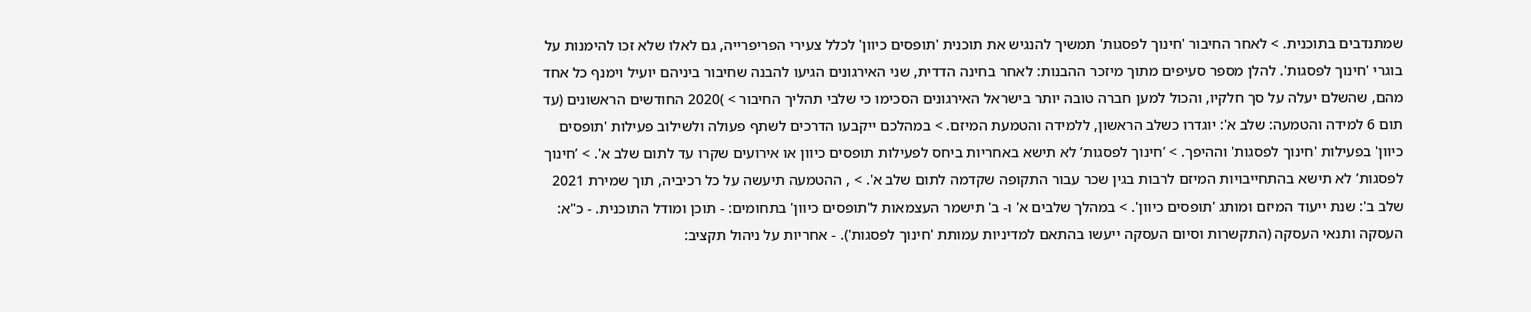שמתנדבים בתוכנית. > לאחר החיבור 'חינוך לפסגות' תמשיך להנגיש את תוכנית 'תופסים כיוון' לכלל צעירי הפריפרייה, גם לאלו שלא זכו להימנות על בוגרי 'חינוך לפסגות'. להלן מספר סעיפים מתוך מיזכר ההבנות: לאחר בחינה הדדית, שני האירגונים הגיעו להבנה שחיבור ביניהם יועיל וימנף כל אחד מהם, שהשלם יעלה על סך חלקיו, והכול למען חברה טובה יותר בישראל האירגונים הסכימו כי שלבי תהליך החיבור > )2020 החודשים הראשונים (עד תום 6 למידה והטמעה: שלב א': יוגדרו כשלב הראשון, ללמידה והטמעת המיזם. > במהלכם ייקבעו הדרכים לשתף פעולה ולשילוב פעילות 'תופסים כיוון' בפעילות 'חינוך לפסגות' וההיפך. > ’חינוך לפסגות’ לא תישא באחריות ביחס לפעילות תופסים כיוון או אירועים שקרו עד לתום שלב א'. > ’חינוך לפסגות’ לא תישא בהתחייבויות המיזם לרבות בגין שכר עבור התקופה שקדמה לתום שלב א'. > , ההטמעה תיעשה על כל רכיביה, תוך שמירת 2021 שלב ב': שנת ייעוד המיזם ומותג 'תופסים כיוון'. > במהלך שלבים א' ו- ב' תישמר העצמאות ל'תופסים כיוון' בתחומים: - תוכן ומודל התוכנית. - כ"א: העסקה ותנאי העסקה (התקשרות וסיום העסקה ייעשו בהתאם למדיניות עמותת 'חינוך לפסגות'). - אחריות על ניהול תקציב: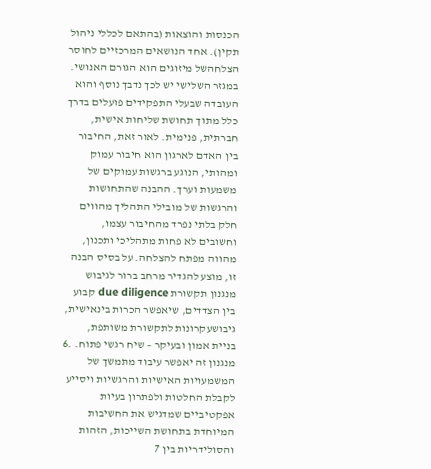הכנסות והוצאות (בהתאם לכללי ניהול תקין). אחד הנושאים המרכזיים לחוסר הצלחהשל מיזוגים הוא הגורם האנושי. במגזר השלישי יש לכך נדבך נוסף והוא העובדה שבעלי התפקידים פועלים בדרך כלל מתוך תחושת שליחות אישית, חברתית, פנימית. לאור זאת, החיבור בין האדם לארגון הוא חיבור עמוק ומהותי, הנוגע ברגשות עמוקים של משמעות וערך. ההבנה שהתחושות והרגשות של מובילי התהליך מהווים חלק בלתי נפרד מהחיבור עצמו, וחשובים לא פחות מתהליכי ותכנון, מהווה מפתח להצלחה. על בסיס הבנה זו, מוצע להגדיר מרחב ברור לגיבוש מנגנון תקשורת due diligence קבוע בין הצדדים, שיאפשר הכרות בינאישית, גיבושעקרונות לתקשורת משותפת, בניית אמון ובעיקר – שיח רגשי פתוח. .6 מנגנון זה יאפשר עיבוד מתמשך של המשמעויות האישיות והרגשיות ויסייע לקבלת החלטות ולפתרון בעיות אפקטיביים שמדגיש את החשיבות המיוחדת בתחושת השייכות, הזהות והסולידריות בין 7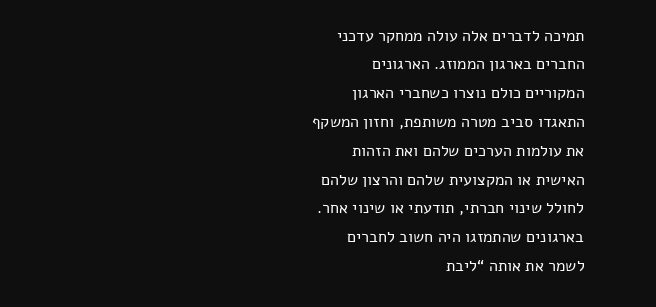תמיכה לדברים אלה עולה ממחקר עדכני החברים בארגון הממוזג. הארגונים המקוריים כולם נוצרו כשחברי הארגון התאגדו סביב מטרה משותפת, וחזון המשקף את עולמות הערכים שלהם ואת הזהות האישית או המקצועית שלהם והרצון שלהם לחולל שינוי חברתי, תודעתי או שינוי אחר. בארגונים שהתמזגו היה חשוב לחברים לשמר את אותה “ליבת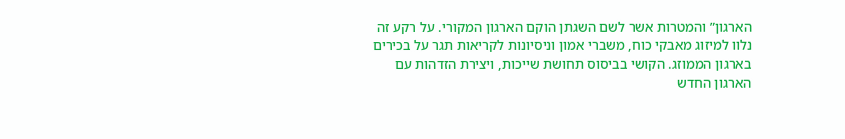הארגון” והמטרות אשר לשם השגתן הוקם הארגון המקורי. על רקע זה נלוו למיזוג מאבקי כוח, משברי אמון וניסיונות לקריאות תגר על בכירים בארגון הממוזג. הקושי בביסוס תחושת שייכות, ויצירת הזדהות עם הארגון החדש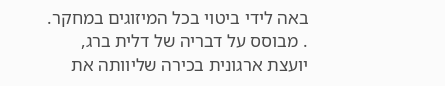באה לידי ביטוי בכל המיזוגים במחקר. . מבוסס על דבריה של דלית ברג, יועצת ארגונית בכירה שליוותה את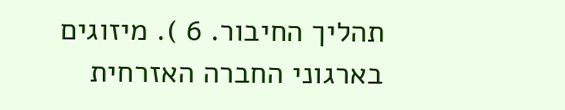תהליך החיבור. 6 ). מיזוגים בארגוני החברה האזרחית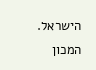הישראל. המכון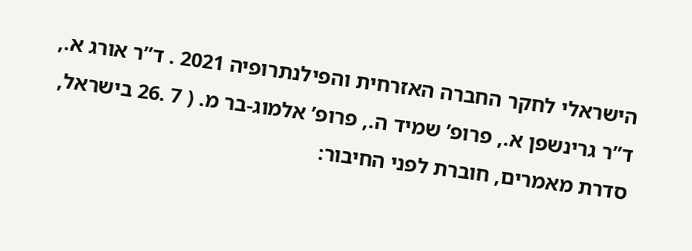הישראלי לחקר החברה האזרחית והפילנתרופיה 2021 . ד”ר אורג א., ד”ר גרינשפן א., פרופ’ שמיד ה., פרופ’ אלמוג-בר מ. ( 7 .26 בישראל, סדרת מאמרים, חוברת לפני החיבור: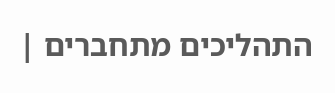התהליכים מתחברים |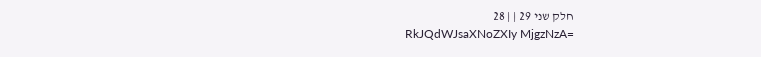חלק שני 29 | | 28
RkJQdWJsaXNoZXIy MjgzNzA=